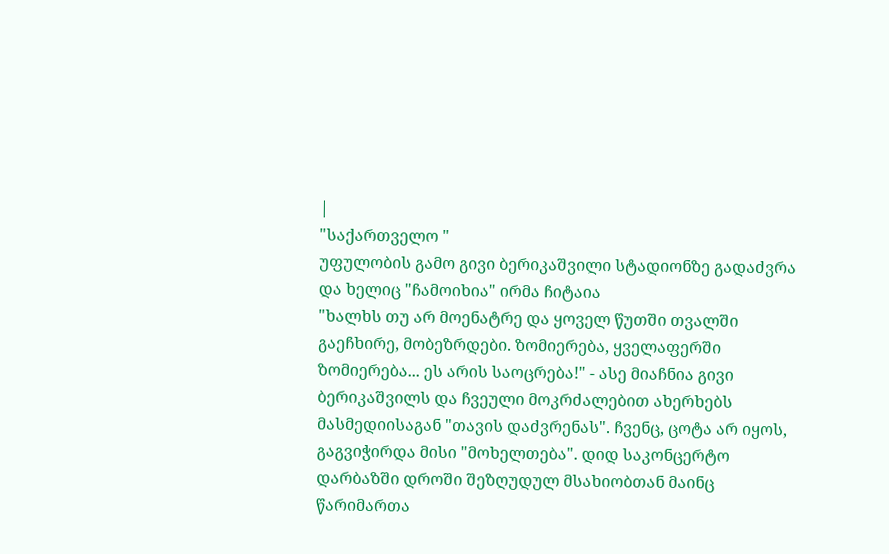|
"საქართველო "
უფულობის გამო გივი ბერიკაშვილი სტადიონზე გადაძვრა და ხელიც "ჩამოიხია" ირმა ჩიტაია
"ხალხს თუ არ მოენატრე და ყოველ წუთში თვალში გაეჩხირე, მობეზრდები. ზომიერება, ყველაფერში ზომიერება... ეს არის საოცრება!" - ასე მიაჩნია გივი ბერიკაშვილს და ჩვეული მოკრძალებით ახერხებს მასმედიისაგან "თავის დაძვრენას". ჩვენც, ცოტა არ იყოს, გაგვიჭირდა მისი "მოხელთება". დიდ საკონცერტო დარბაზში დროში შეზღუდულ მსახიობთან მაინც წარიმართა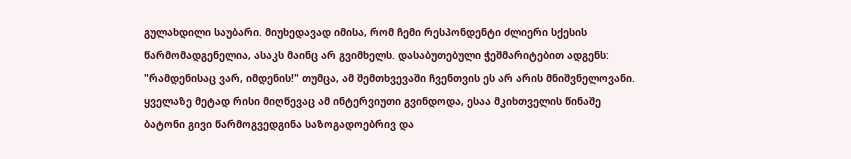გულახდილი საუბარი. მიუხედავად იმისა, რომ ჩემი რესპონდენტი ძლიერი სქესის წარმომადგენელია, ასაკს მაინც არ გვიმხელს. დასაბუთებული ჭეშმარიტებით ადგენს: "რამდენისაც ვარ, იმდენის!" თუმცა, ამ შემთხვევაში ჩვენთვის ეს არ არის მნიშვნელოვანი. ყველაზე მეტად რისი მიღწევაც ამ ინტერვიუთი გვინდოდა, ესაა მკიხთველის წინაშე ბატონი გივი წარმოგვედგინა საზოგადოებრივ და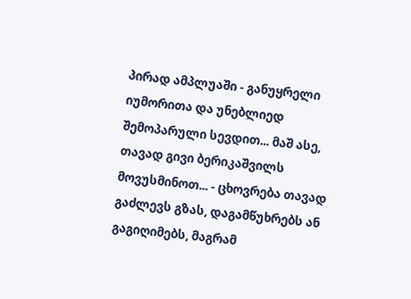პირად ამპლუაში - განუყრელი იუმორითა და უნებლიედ შემოპარული სევდით... მაშ ასე, თავად გივი ბერიკაშვილს მოვუსმინოთ... - ცხოვრება თავად გაძლევს გზას, დაგამწუხრებს ან გაგიღიმებს, მაგრამ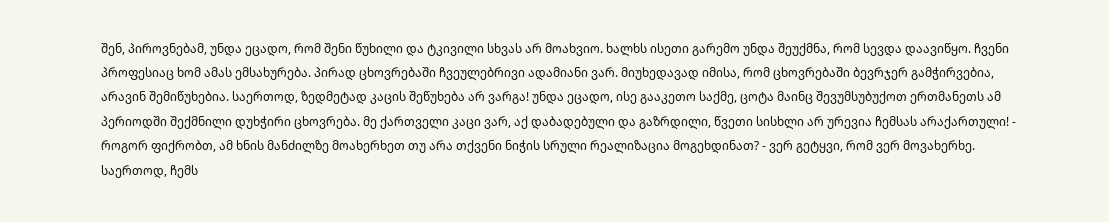შენ, პიროვნებამ, უნდა ეცადო, რომ შენი წუხილი და ტკივილი სხვას არ მოახვიო. ხალხს ისეთი გარემო უნდა შეუქმნა, რომ სევდა დაავიწყო. ჩვენი პროფესიაც ხომ ამას ემსახურება. პირად ცხოვრებაში ჩვეულებრივი ადამიანი ვარ. მიუხედავად იმისა, რომ ცხოვრებაში ბევრჯერ გამჭირვებია, არავინ შემიწუხებია. საერთოდ, ზედმეტად კაცის შეწუხება არ ვარგა! უნდა ეცადო, ისე გააკეთო საქმე, ცოტა მაინც შევუმსუბუქოთ ერთმანეთს ამ პერიოდში შექმნილი დუხჭირი ცხოვრება. მე ქართველი კაცი ვარ, აქ დაბადებული და გაზრდილი, წვეთი სისხლი არ ურევია ჩემსას არაქართული! - როგორ ფიქრობთ, ამ ხნის მანძილზე მოახერხეთ თუ არა თქვენი ნიჭის სრული რეალიზაცია მოგეხდინათ? - ვერ გეტყვი, რომ ვერ მოვახერხე. საერთოდ, ჩემს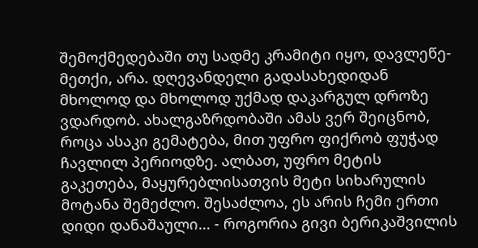შემოქმედებაში თუ სადმე კრამიტი იყო, დავლეწე-მეთქი, არა. დღევანდელი გადასახედიდან მხოლოდ და მხოლოდ უქმად დაკარგულ დროზე ვდარდობ. ახალგაზრდობაში ამას ვერ შეიცნობ, როცა ასაკი გემატება, მით უფრო ფიქრობ ფუჭად ჩავლილ პერიოდზე. ალბათ, უფრო მეტის გაკეთება, მაყურებლისათვის მეტი სიხარულის მოტანა შემეძლო. შესაძლოა, ეს არის ჩემი ერთი დიდი დანაშაული... - როგორია გივი ბერიკაშვილის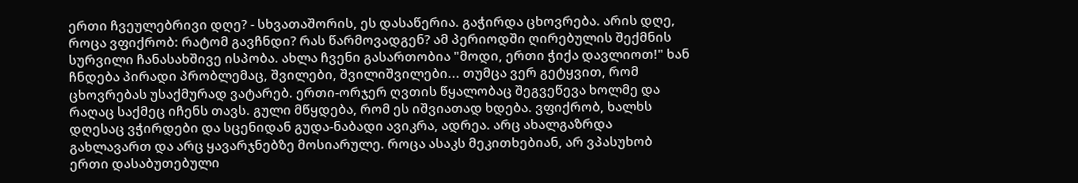ერთი ჩვეულებრივი დღე? - სხვათაშორის, ეს დასაწერია. გაჭირდა ცხოვრება. არის დღე, როცა ვფიქრობ: რატომ გავჩნდი? რას წარმოვადგენ? ამ პერიოდში ღირებულის შექმნის სურვილი ჩანასახშივე ისპობა. ახლა ჩვენი გასართობია "მოდი, ერთი ჭიქა დავლიოთ!" ხან ჩნდება პირადი პრობლემაც, შვილები, შვილიშვილები... თუმცა ვერ გეტყვით, რომ ცხოვრებას უსაქმურად ვატარებ. ერთი-ორჯერ ღვთის წყალობაც შეგვეწევა ხოლმე და რაღაც საქმეც იჩენს თავს. გული მწყდება, რომ ეს იშვიათად ხდება. ვფიქრობ, ხალხს დღესაც ვჭირდები და სცენიდან გუდა-ნაბადი ავიკრა, ადრეა. არც ახალგაზრდა გახლავართ და არც ყავარჯნებზე მოსიარულე. როცა ასაკს მეკითხებიან, არ ვპასუხობ ერთი დასაბუთებული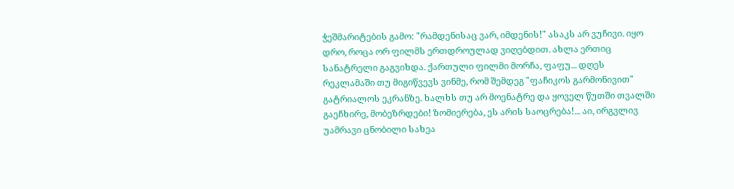ჭეშმარიტების გამო: "რამდენისაც ვარ, იმდენის!" ასაკს არ ვუჩივი. იყო დრო, როცა ორ ფილმს ერთდროულად ვიღებდით. ახლა ერთიც სანატრელი გაგვიხდა. ქართული ფილმი მორჩა, ფაფუ... დღეს რეკლამაში თუ მიგიწვევს ვინმე, რომ შემდეგ "ფაჩიკოს გარმონივით" გატრიალოს ეკრანზე. ხალხს თუ არ მოენატრე და ყოველ წუთში თვალში გაეჩხირე, მობეზრდები! ზომიერება, ეს არის საოცრება!... აი, ირგვლივ უამრავი ცნობილი სახეა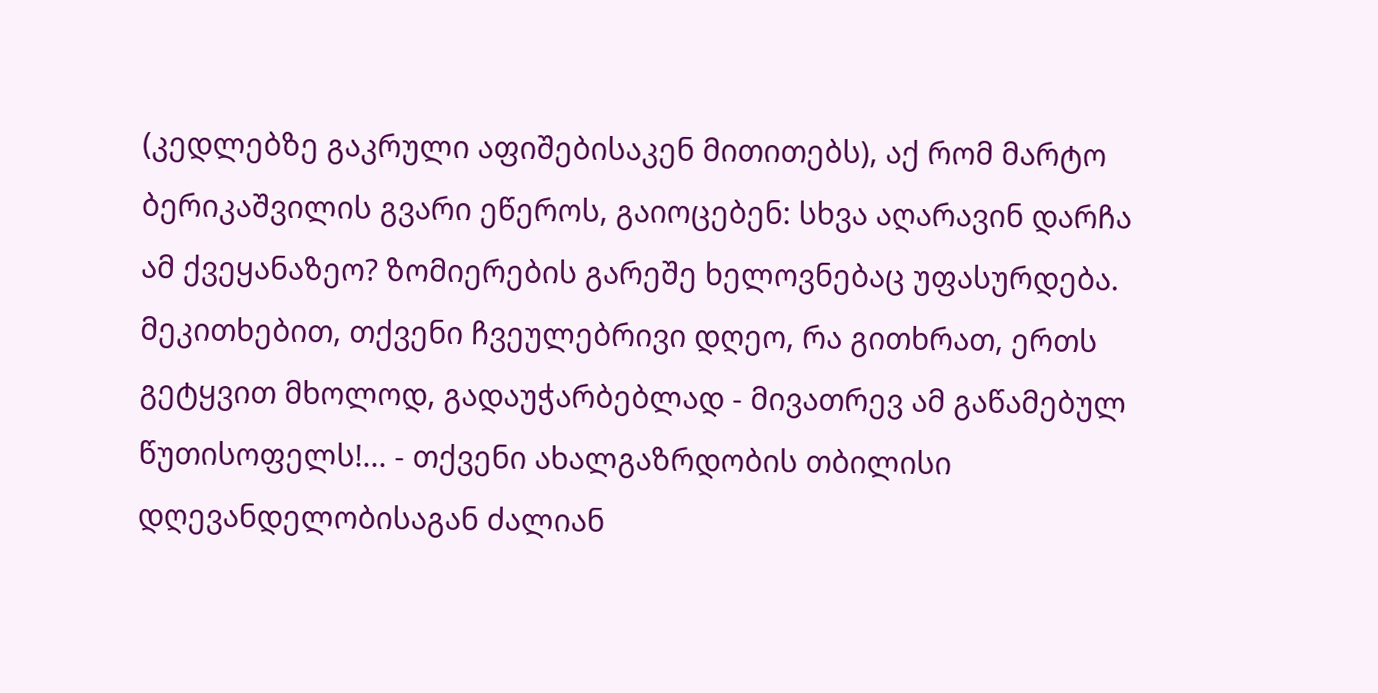(კედლებზე გაკრული აფიშებისაკენ მითითებს), აქ რომ მარტო ბერიკაშვილის გვარი ეწეროს, გაიოცებენ: სხვა აღარავინ დარჩა ამ ქვეყანაზეო? ზომიერების გარეშე ხელოვნებაც უფასურდება. მეკითხებით, თქვენი ჩვეულებრივი დღეო, რა გითხრათ, ერთს გეტყვით მხოლოდ, გადაუჭარბებლად - მივათრევ ამ გაწამებულ წუთისოფელს!... - თქვენი ახალგაზრდობის თბილისი დღევანდელობისაგან ძალიან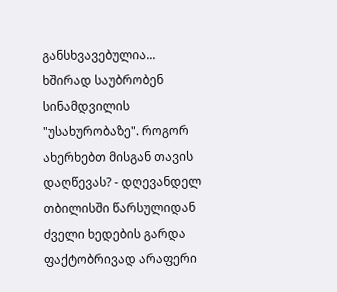განსხვავებულია... ხშირად საუბრობენ სინამდვილის "უსახურობაზე". როგორ ახერხებთ მისგან თავის დაღწევას? - დღევანდელ თბილისში წარსულიდან ძველი ხედების გარდა ფაქტობრივად არაფერი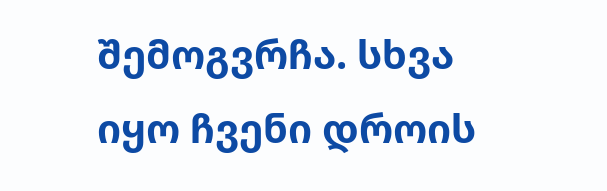შემოგვრჩა. სხვა იყო ჩვენი დროის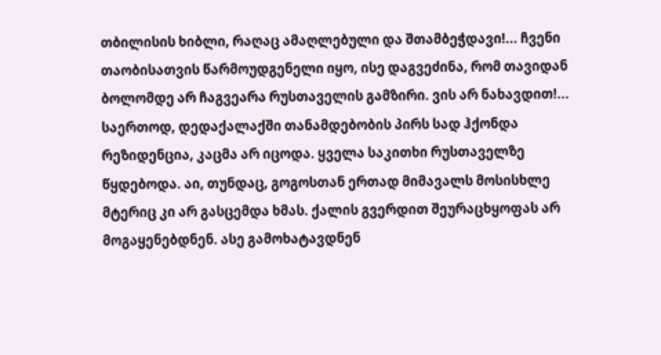თბილისის ხიბლი, რაღაც ამაღლებული და შთამბეჭდავი!... ჩვენი თაობისათვის წარმოუდგენელი იყო, ისე დაგვეძინა, რომ თავიდან ბოლომდე არ ჩაგვეარა რუსთაველის გამზირი. ვის არ ნახავდით!... საერთოდ, დედაქალაქში თანამდებობის პირს სად ჰქონდა რეზიდენცია, კაცმა არ იცოდა. ყველა საკითხი რუსთაველზე წყდებოდა. აი, თუნდაც, გოგოსთან ერთად მიმავალს მოსისხლე მტერიც კი არ გასცემდა ხმას. ქალის გვერდით შეურაცხყოფას არ მოგაყენებდნენ. ასე გამოხატავდნენ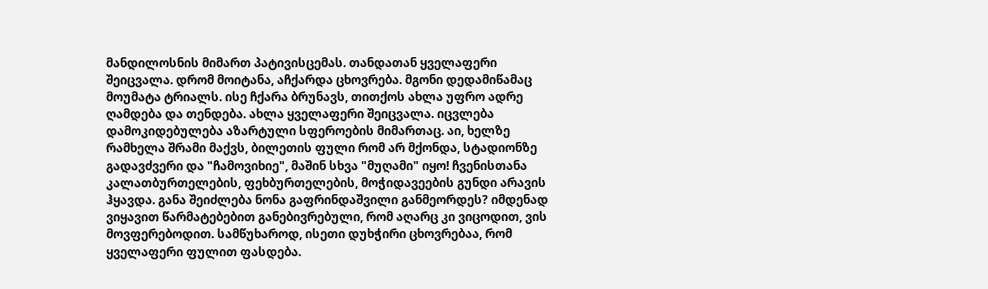მანდილოსნის მიმართ პატივისცემას. თანდათან ყველაფერი შეიცვალა. დრომ მოიტანა, აჩქარდა ცხოვრება. მგონი დედამიწამაც მოუმატა ტრიალს. ისე ჩქარა ბრუნავს, თითქოს ახლა უფრო ადრე ღამდება და თენდება. ახლა ყველაფერი შეიცვალა. იცვლება დამოკიდებულება აზარტული სფეროების მიმართაც. აი, ხელზე რამხელა შრამი მაქვს, ბილეთის ფული რომ არ მქონდა, სტადიონზე გადავძვერი და "ჩამოვიხიე", მაშინ სხვა "მუღამი" იყო! ჩვენისთანა კალათბურთელების, ფეხბურთელების, მოჭიდავეების გუნდი არავის ჰყავდა. განა შეიძლება ნონა გაფრინდაშვილი განმეორდეს? იმდენად ვიყავით წარმატებებით განებივრებული, რომ აღარც კი ვიცოდით, ვის მოვფერებოდით. სამწუხაროდ, ისეთი დუხჭირი ცხოვრებაა, რომ ყველაფერი ფულით ფასდება.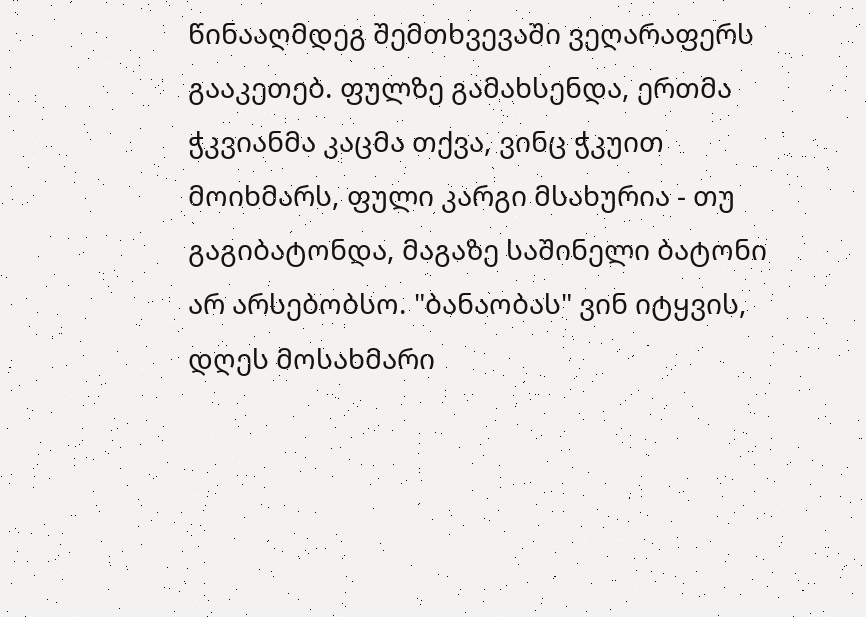წინააღმდეგ შემთხვევაში ვეღარაფერს გააკეთებ. ფულზე გამახსენდა, ერთმა ჭკვიანმა კაცმა თქვა, ვინც ჭკუით მოიხმარს, ფული კარგი მსახურია - თუ გაგიბატონდა, მაგაზე საშინელი ბატონი არ არსებობსო. "ბანაობას" ვინ იტყვის, დღეს მოსახმარი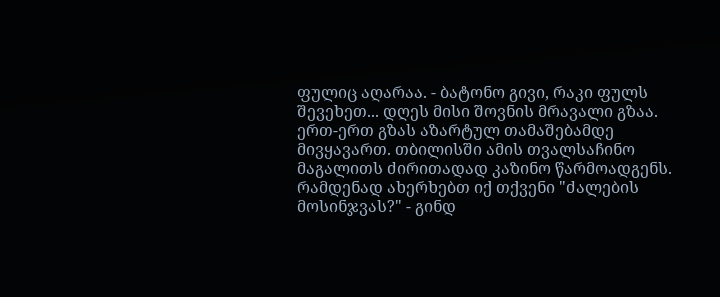ფულიც აღარაა. - ბატონო გივი, რაკი ფულს შევეხეთ... დღეს მისი შოვნის მრავალი გზაა. ერთ-ერთ გზას აზარტულ თამაშებამდე მივყავართ. თბილისში ამის თვალსაჩინო მაგალითს ძირითადად კაზინო წარმოადგენს. რამდენად ახერხებთ იქ თქვენი "ძალების მოსინჯვას?" - გინდ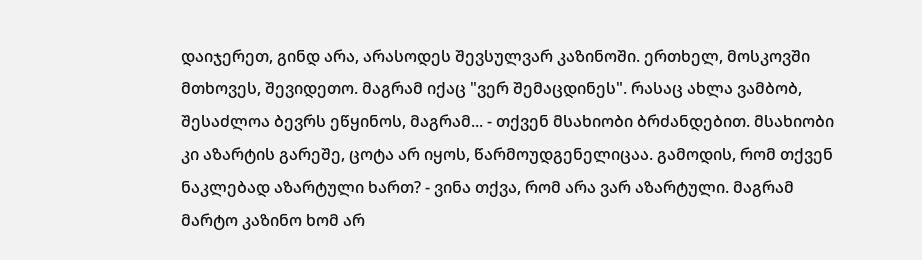დაიჯერეთ, გინდ არა, არასოდეს შევსულვარ კაზინოში. ერთხელ, მოსკოვში მთხოვეს, შევიდეთო. მაგრამ იქაც "ვერ შემაცდინეს". რასაც ახლა ვამბობ, შესაძლოა ბევრს ეწყინოს, მაგრამ... - თქვენ მსახიობი ბრძანდებით. მსახიობი კი აზარტის გარეშე, ცოტა არ იყოს, წარმოუდგენელიცაა. გამოდის, რომ თქვენ ნაკლებად აზარტული ხართ? - ვინა თქვა, რომ არა ვარ აზარტული. მაგრამ მარტო კაზინო ხომ არ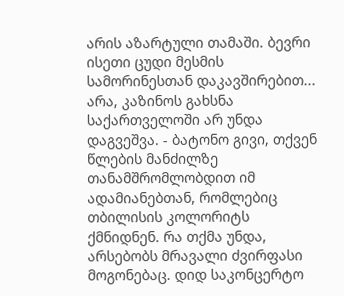არის აზარტული თამაში. ბევრი ისეთი ცუდი მესმის სამორინესთან დაკავშირებით... არა, კაზინოს გახსნა საქართველოში არ უნდა დაგვეშვა. - ბატონო გივი, თქვენ წლების მანძილზე თანამშრომლობდით იმ ადამიანებთან, რომლებიც თბილისის კოლორიტს ქმნიდნენ. რა თქმა უნდა, არსებობს მრავალი ძვირფასი მოგონებაც. დიდ საკონცერტო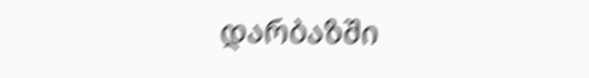დარბაზში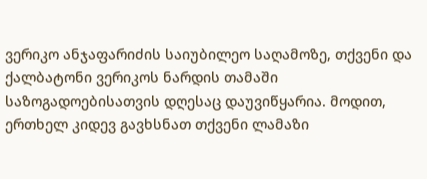ვერიკო ანჯაფარიძის საიუბილეო საღამოზე, თქვენი და ქალბატონი ვერიკოს ნარდის თამაში საზოგადოებისათვის დღესაც დაუვიწყარია. მოდით, ერთხელ კიდევ გავხსნათ თქვენი ლამაზი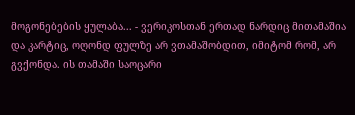მოგონებების ყულაბა... - ვერიკოსთან ერთად ნარდიც მითამაშია და კარტიც, ოღონდ ფულზე არ ვთამაშობდით, იმიტომ რომ, არ გვქონდა. ის თამაში საოცარი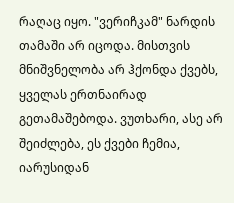რაღაც იყო. "ვერიჩკამ" ნარდის თამაში არ იცოდა. მისთვის მნიშვნელობა არ ჰქონდა ქვებს, ყველას ერთნაირად გეთამაშებოდა. ვუთხარი, ასე არ შეიძლება, ეს ქვები ჩემია, იარუსიდან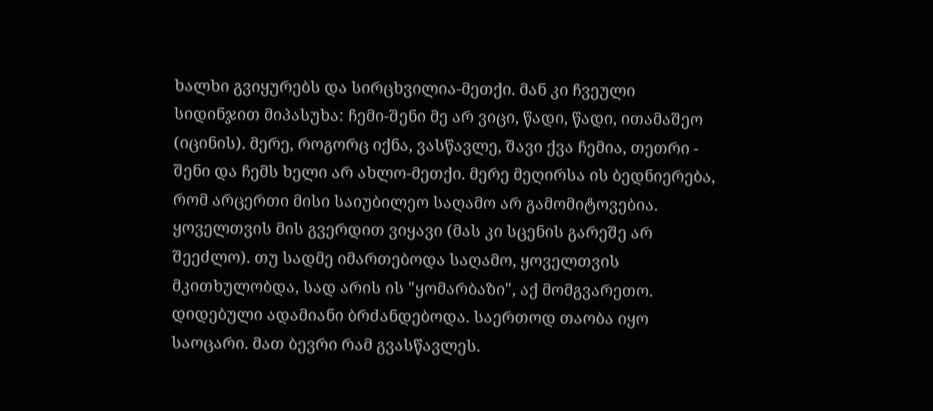ხალხი გვიყურებს და სირცხვილია-მეთქი. მან კი ჩვეული სიდინჯით მიპასუხა: ჩემი-შენი მე არ ვიცი, წადი, წადი, ითამაშეო (იცინის). მერე, როგორც იქნა, ვასწავლე, შავი ქვა ჩემია, თეთრი - შენი და ჩემს ხელი არ ახლო-მეთქი. მერე მეღირსა ის ბედნიერება, რომ არცერთი მისი საიუბილეო საღამო არ გამომიტოვებია. ყოველთვის მის გვერდით ვიყავი (მას კი სცენის გარეშე არ შეეძლო). თუ სადმე იმართებოდა საღამო, ყოველთვის მკითხულობდა, სად არის ის "ყომარბაზი", აქ მომგვარეთო. დიდებული ადამიანი ბრძანდებოდა. საერთოდ თაობა იყო საოცარი. მათ ბევრი რამ გვასწავლეს.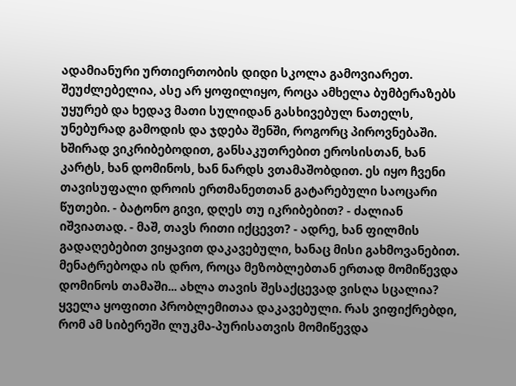ადამიანური ურთიერთობის დიდი სკოლა გამოვიარეთ. შეუძლებელია, ასე არ ყოფილიყო, როცა ამხელა ბუმბერაზებს უყურებ და ხედავ მათი სულიდან გასხივებულ ნათელს, უნებურად გამოდის და ჯდება შენში, როგორც პიროვნებაში. ხშირად ვიკრიბებოდით, განსაკუთრებით ეროსისთან, ხან კარტს, ხან დომინოს, ხან ნარდს ვთამაშობდით. ეს იყო ჩვენი თავისუფალი დროის ერთმანეთთან გატარებული საოცარი წუთები. - ბატონო გივი, დღეს თუ იკრიბებით? - ძალიან იშვიათად. - მაშ, თავს რითი იქცევთ? - ადრე, ხან ფილმის გადაღებებით ვიყავით დაკავებული, ხანაც მისი გახმოვანებით. მენატრებოდა ის დრო, როცა მეზობლებთან ერთად მომიწევდა დომინოს თამაში... ახლა თავის შესაქცევად ვისღა სცალია? ყველა ყოფითი პრობლემითაა დაკავებული. რას ვიფიქრებდი, რომ ამ სიბერეში ლუკმა-პურისათვის მომიწევდა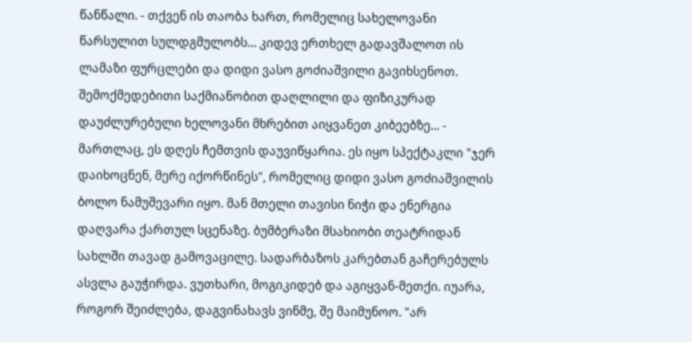წანწალი. - თქვენ ის თაობა ხართ, რომელიც სახელოვანი წარსულით სულდგმულობს... კიდევ ერთხელ გადავშალოთ ის ლამაზი ფურცლები და დიდი ვასო გოძიაშვილი გავიხსენოთ. შემოქმედებითი საქმიანობით დაღლილი და ფიზიკურად დაუძლურებული ხელოვანი მხრებით აიყვანეთ კიბეებზე... - მართლაც, ეს დღეს ჩემთვის დაუვიწყარია. ეს იყო სპექტაკლი "ჯერ დაიხოცნენ, მერე იქორწინეს", რომელიც დიდი ვასო გოძიაშვილის ბოლო ნამუშევარი იყო. მან მთელი თავისი ნიჭი და ენერგია დაღვარა ქართულ სცენაზე. ბუმბერაზი მსახიობი თეატრიდან სახლში თავად გამოვაცილე. სადარბაზოს კარებთან გაჩერებულს ასვლა გაუჭირდა. ვუთხარი, მოგიკიდებ და აგიყვან-მეთქი. იუარა, როგორ შეიძლება, დაგვინახავს ვინმე, შე მაიმუნოო. "არ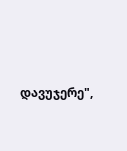დავუჯერე",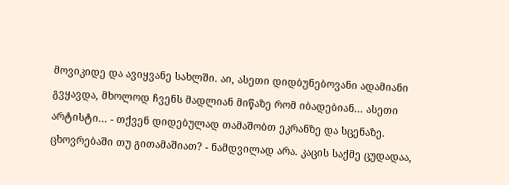მოვიკიდე და ავიყვანე სახლში. აი, ასეთი დიდბუნებოვანი ადამიანი გვყავდა, მხოლოდ ჩვენს მადლიან მიწაზე რომ იბადებიან... ასეთი არტისტი... - თქვენ დიდებულად თამაშობთ ეკრანზე და სცენაზე. ცხოვრებაში თუ გითამაშიათ? - ნამდვილად არა. კაცის საქმე ცუდადაა,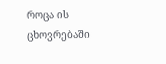როცა ის ცხოვრებაში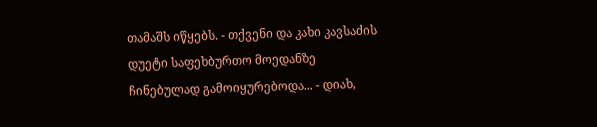თამაშს იწყებს. - თქვენი და კახი კავსაძის დუეტი საფეხბურთო მოედანზე ჩინებულად გამოიყურებოდა... - დიახ,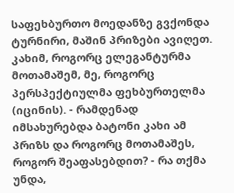საფეხბურთო მოედანზე გვქონდა ტურნირი, მაშინ პრიზები ავიღეთ. კახიმ, როგორც ელეგანტურმა მოთამაშემ, მე, როგორც პერსპექტიულმა ფეხბურთელმა (იცინის). - რამდენად იმსახურებდა ბატონი კახი ამ პრიზს და როგორც მოთამაშეს, როგორ შეაფასებდით? - რა თქმა უნდა,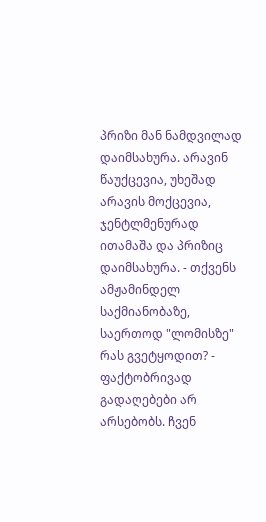პრიზი მან ნამდვილად დაიმსახურა. არავინ წაუქცევია, უხეშად არავის მოქცევია, ჯენტლმენურად ითამაშა და პრიზიც დაიმსახურა. - თქვენს ამჟამინდელ საქმიანობაზე, საერთოდ "ლომისზე" რას გვეტყოდით? - ფაქტობრივად გადაღებები არ არსებობს. ჩვენ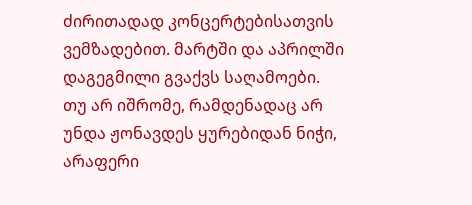ძირითადად კონცერტებისათვის ვემზადებით. მარტში და აპრილში დაგეგმილი გვაქვს საღამოები. თუ არ იშრომე, რამდენადაც არ უნდა ჟონავდეს ყურებიდან ნიჭი, არაფერი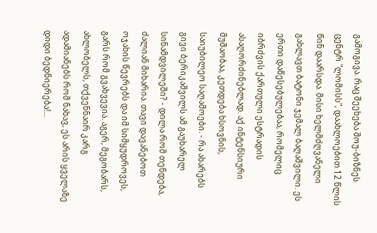გამოგივა. რაც შეეხება შოუ-ბიზნეს ცენტრ "ლომისს", დაახლოებით 12 წლის წინ დაარსდა. მისი ხელმძღვანელი გახლავთ ბატონი ჯემალ ბაღაშვილი. ეს ერთი დაწესებულებაა, რომელიც იბრძვის ქართული ესტრადის ასაღორძინებლად. აქ ინტენსიური მუშაობაა, კეთდება ხსოვნის, საიუბილეო საღამოები. - რა ახარებს გივი ბერიკაშვილს ამ გაუხარელ სინამდვილეში? - დილა რომ თენდება, ძალიან მიხარია. თავი დავანებოთ ოჯახის წევრებს და იმ სიმყუდროვეს, გარს რომ გვახვევია. აგერ, მეგობარს, ახლობელს, თქვენნაირ კარგ ადამიანებს რომ ნახავ, ეს არის ყველაზე დიდი ბედნიერება!...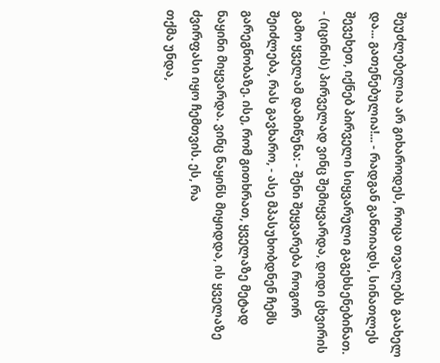შეუძლებელია არ გიხაროდეს, როცა თვალებს გაახელ და... გათენებულია!... - რადგან განთიადს, სინათლეს შევეხეთ, იქნებ პირველი სიყვარული გაგეხსენებინათ. - (იცინის) პირველად ვინც შემიყვარდა, დიდი ცხვირის გამო ყველამ დამიწუნა: - შენი შეყვარება როგორ შეიძლება, რას გავხარო, - ასე მპასუხობდნენ ჩემს გარეგნობაზე. ისე, რომ გითხრათ, ყველაზე მეტად ნაყინი მიყვარდა. ვინც ნაყინს მიყიდდა, ის ყველაზე ძვირფასი იყო ჩემთვის. ეს, რა
თქმა უნდა,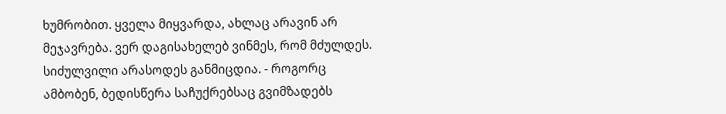ხუმრობით. ყველა მიყვარდა, ახლაც არავინ არ მეჯავრება. ვერ დაგისახელებ ვინმეს, რომ მძულდეს. სიძულვილი არასოდეს განმიცდია. - როგორც ამბობენ, ბედისწერა საჩუქრებსაც გვიმზადებს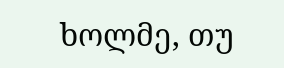ხოლმე, თუ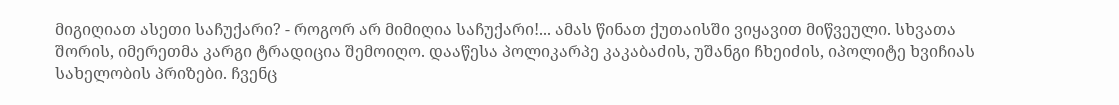მიგიღიათ ასეთი საჩუქარი? - როგორ არ მიმიღია საჩუქარი!... ამას წინათ ქუთაისში ვიყავით მიწვეული. სხვათა შორის, იმერეთმა კარგი ტრადიცია შემოიღო. დააწესა პოლიკარპე კაკაბაძის, უშანგი ჩხეიძის, იპოლიტე ხვიჩიას სახელობის პრიზები. ჩვენც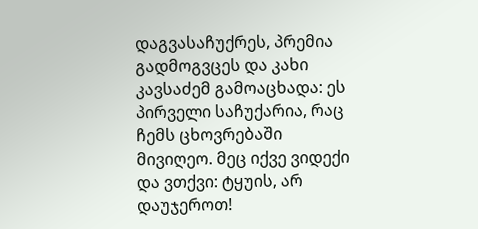დაგვასაჩუქრეს, პრემია გადმოგვცეს და კახი კავსაძემ გამოაცხადა: ეს პირველი საჩუქარია, რაც ჩემს ცხოვრებაში მივიღეო. მეც იქვე ვიდექი და ვთქვი: ტყუის, არ დაუჯეროთ!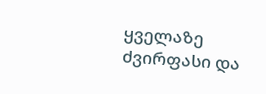ყველაზე ძვირფასი და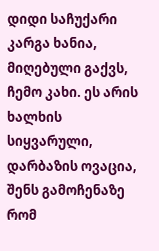დიდი საჩუქარი კარგა ხანია, მიღებული გაქვს, ჩემო კახი. ეს არის ხალხის სიყვარული, დარბაზის ოვაცია, შენს გამოჩენაზე რომ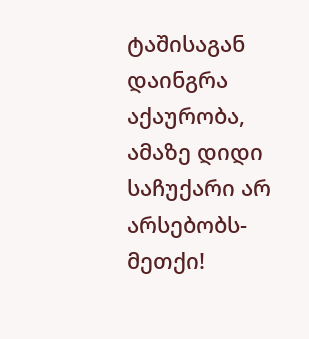ტაშისაგან დაინგრა აქაურობა, ამაზე დიდი საჩუქარი არ არსებობს-მეთქი!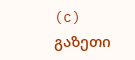(c) გაზეთი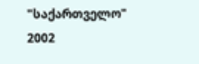"საქართველო"
2002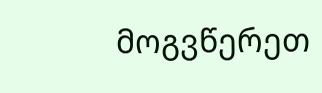მოგვწერეთ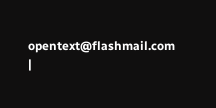opentext@flashmail.com |